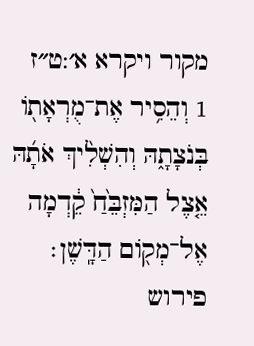מקור ויקרא א׳:ט״ז
1 וְהֵסִ֥יר אֶת־מֻרְאָת֖וֹ בְּנֹצָתָ֑הּ וְהִשְׁלִ֨יךְ אֹתָ֜הּ אֵ֤צֶל הַמִּזְבֵּ֙חַ֙ קֵ֔דְמָה אֶל־מְק֖וֹם הַדָּֽשֶׁן׃
פירוש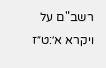רשב"ם על ויקרא א׳:ט״ז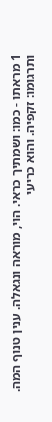1 מראתו - כמו: ושמתיך כראי. הוי, מוראה ונגאלה. ענין טנוף המה. ותרגומו: זקפיה. והוא כריעי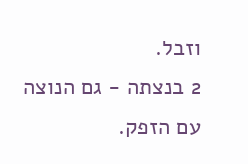וזבל.
2 בנצתה - גם הנוצה עם הזפק.